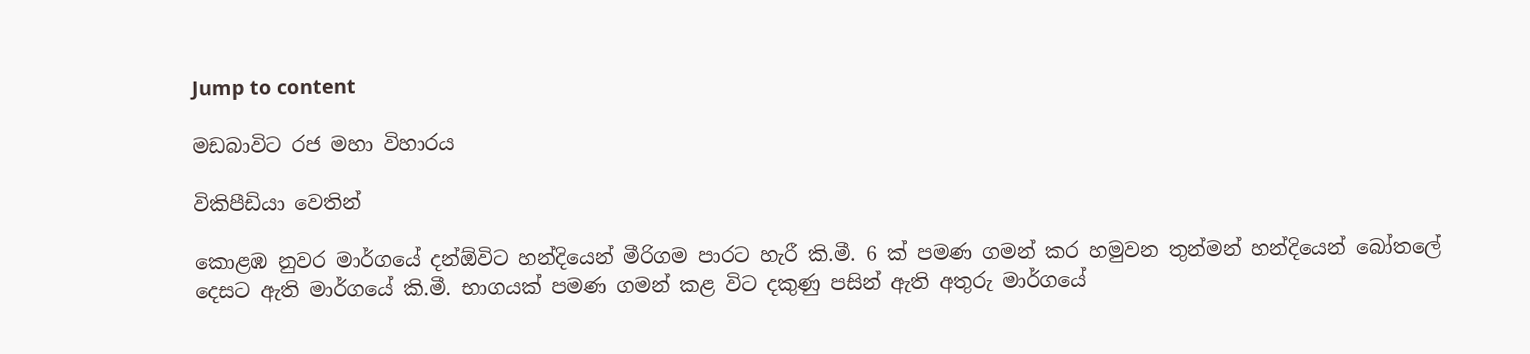Jump to content

මඩබාවිට රජ මහා විහාරය

විකිපීඩියා වෙතින්

කොළඹ නුවර මාර්ගයේ දන්ඕවිට හන්දියෙන් මීරිගම පාරට හැරී කි‍.මී. 6 ක් පමණ ගමන් කර හමුවන තුන්මන් හන්දියෙන් බෝතලේ දෙසට ඇති මාර්ගයේ කි.මී. භාගයක් පමණ ගමන් කළ විට දකුණු පසින් ඇති අතුරු මාර්ගයේ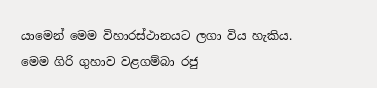යාමෙන් මෙම විහාරස්ථානයට ලගා විය හැකිය. මෙම ගිරි ගුහාව වළගම්බා රජු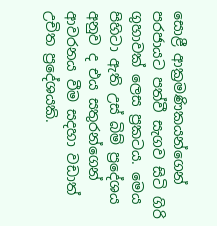සොළී ආක්‍රමණිකයන්ගෙන් පරජායට පත්වී සැගව සිටි ගිරි ගුහාවක් ලෙස ප්‍රකටය. මෙය පිහිටා ඇති උස් බිම් ප්‍රදේශය අනුව ද එය සතුරන්ගෙන් ආවරනය වීම සදහා වඩාත් උචිත ප්‍රදේශයකි.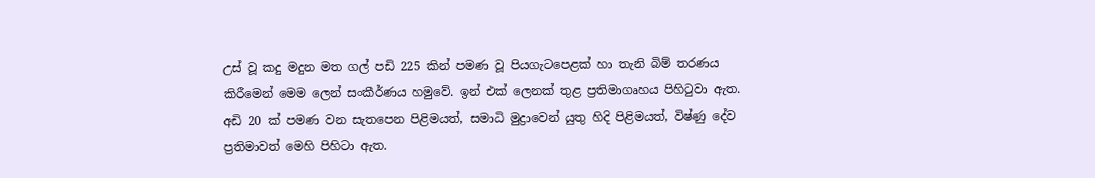උස් වූ කදු මදුන මත ගල් පඩි 225 කින් පමණ වූ පියගැටපෙළක් හා තැනි බිම් තරණය කිරීමෙන් මෙම ලෙන් සංකීර්ණය හමුවේ. ඉන් එක් ලෙනක් තුළ ප්‍රතිමාගෘහය පිහිටුවා ඇත. අඩි 20 ක් පමණ වන සැතපෙන පිළිමයත්, සමාධි මුද්‍රාවෙන් යුතු හිදි පිළිමයත්, විෂ්ණු දේව ප්‍රතිමාවත් මෙහි පිහිටා ඇත.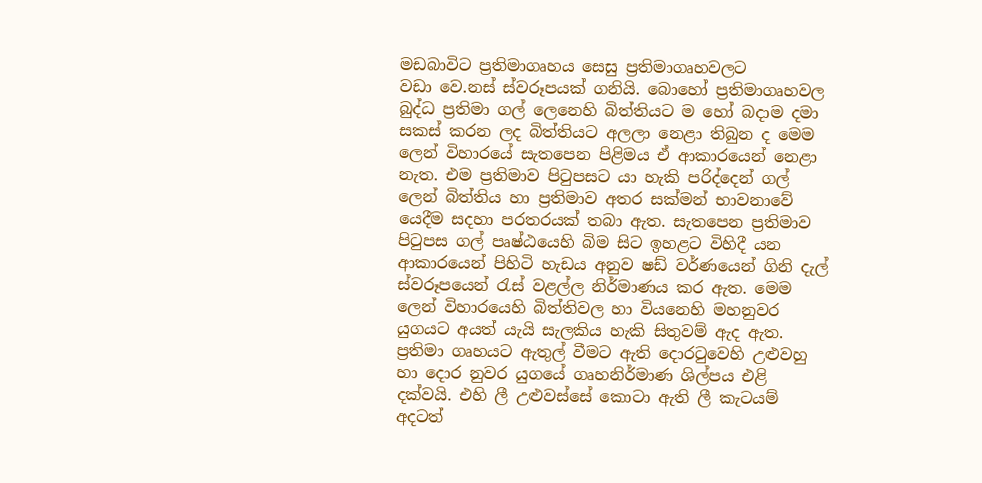මඩබාවිට ප්‍රතිමාගෘහය සෙසු ප්‍රතිමාගෘහවලට වඩා ‍වෙ.නස් ස්වරූපයක් ගනියි. බොහෝ ප්‍රතිමාගෘහවල බුද්ධ ප්‍රතිමා ගල් ලෙනෙහි බිත්තියට ම හෝ බදාම දමා සකස් කරන ලද බිත්තියට අලලා නෙළා තිබුන ද මෙම ලෙන් විහාරයේ සැතපෙන පිළිමය ඒ ආකාරයෙන් නෙළා නැත. එම ප්‍රතිමාව පිටුපසට යා හැකි පරිද්දෙන් ගල් ලෙන් බිත්තිය හා ප්‍රතිමාව අතර සක්මන් භාවනාවේ යෙදීම සදහා පරතරයක් තබා ඇත. සැතපෙන ප්‍රතිමාව පිටුපස ගල් පෘෂ්ඨයෙහි බිම සිට ඉහළට විහිදී යන ආකාරයෙන් පිහිටි හැඩය අනුව ෂඩ් වර්ණයෙන් ගිනි දැල් ස්වරූපයෙන් රැස් වළල්ල නිර්මාණය කර ඇත. මෙම ලෙන් විහාරයෙහි බිත්තිවල හා වියනෙහි මහනුවර යුගයට අයත් යැයි සැලකිය හැකි සිතුවම් ඇද ඇත. ප්‍රතිමා ගෘහයට ඇතුල් වීමට ඇති දොරටුවෙහි උළුවහු හා දොර නුවර යුගයේ ගෘහනිර්මාණ ශිල්පය එළි දක්වයි. එහි ලී උළුවස්සේ කොටා ඇති ලී කැටයම් අදටත්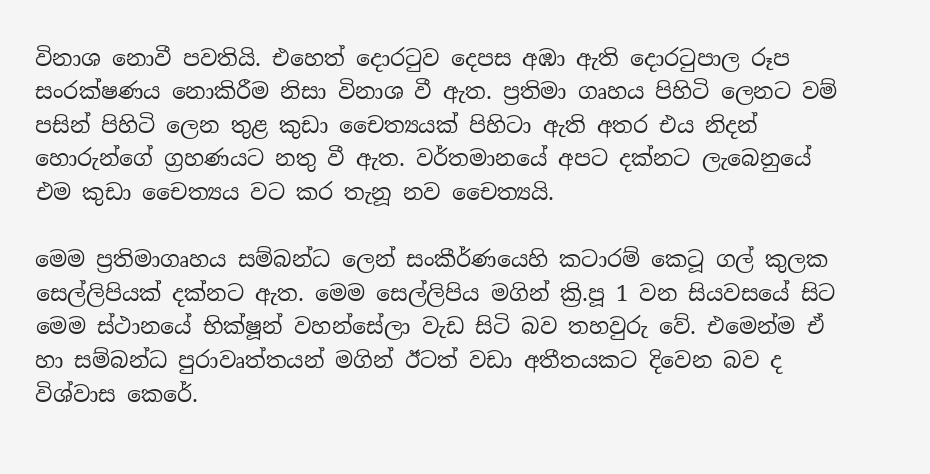විනාශ නොවී පවතියි. එහෙත් දොරටුව දෙපස අඹා ඇති දොරටුපාල රූප සංරක්ෂණය නොකිරීම නිසා විනාශ වී ඇත. ප්‍රතිමා ගෘහය පිහිටි ලෙනට වම් පසින් පිහිටි ලෙන තුළ කුඩා චෛත්‍යයක් පිහිටා ඇති අතර එය නිදන් හොරුන්ගේ ග්‍රහණයට නතු වී ඇත. වර්තමානයේ අපට දක්නට ලැබෙනුයේ එම කුඩා චෛත්‍යය වට කර තැනූ නව චෛත්‍යයි.

මෙම ප්‍රතිමාගෘහය සම්බන්ධ ලෙන් සංකීර්ණයෙහි කටාරම් කෙටූ ගල් කුලක සෙල්ලිපියක් දක්නට ඇත. මෙම සෙල්ලිපිය මගින් ක්‍රි.පූ 1 වන සියවසයේ සිට මෙම ස්ථානයේ භික්ෂූන් වහන්සේලා වැඩ සිටි බව තහවුරු වේ. එමෙන්ම ඒ හා සම්බන්ධ පුරාවෘත්තයන් මගින් ඊටත් වඩා අතීතයකට දිවෙන බව ද විශ්වාස කෙරේ.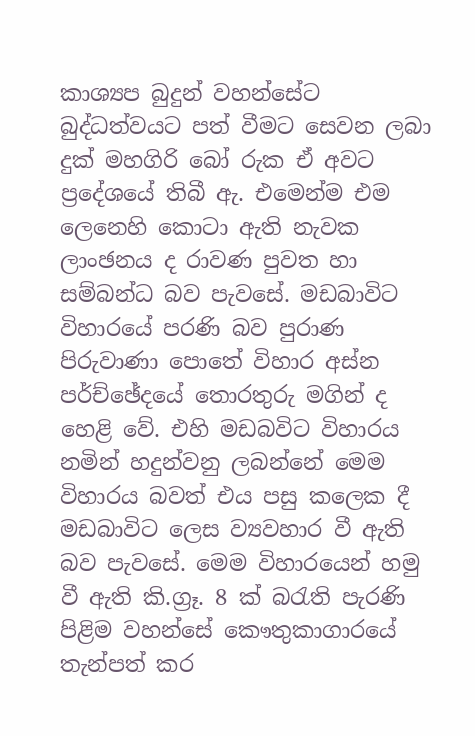කාශ්‍යප බුදුන් වහන්සේට බුද්ධත්වයට පත් වීමට සෙවන ලබා දුක් මහගිරි බෝ රුක ඒ අවට ප්‍රදේශයේ තිබී ඇ. එමෙන්ම එම ලෙනෙහි කොටා ඇති නැවක ලාංඡනය ද රාවණ පුවත හා සම්බන්ධ බව පැවසේ. මඩබාවිට විහාරයේ පරණි බව පුරාණ පිරුවාණා පොතේ විහාර අස්න පර්ච්ඡේදයේ තොරතුරු මගින් ද හෙළි වේ. එහි මඩබවිට විහාරය නමින් හදුන්වනු ලබන්නේ මෙම විහාරය බවත් එය පසු කලෙක දී මඩබාවිට ලෙස ව්‍යවහාර වී ඇති බව පැවසේ. මෙම විහාරයෙන් හමු වී ඇති කි.ග්‍රෑ. 8 ක් බරැති පැරණි පිළිම වහන්සේ කෞතුකාගාරයේ තැන්පත් කර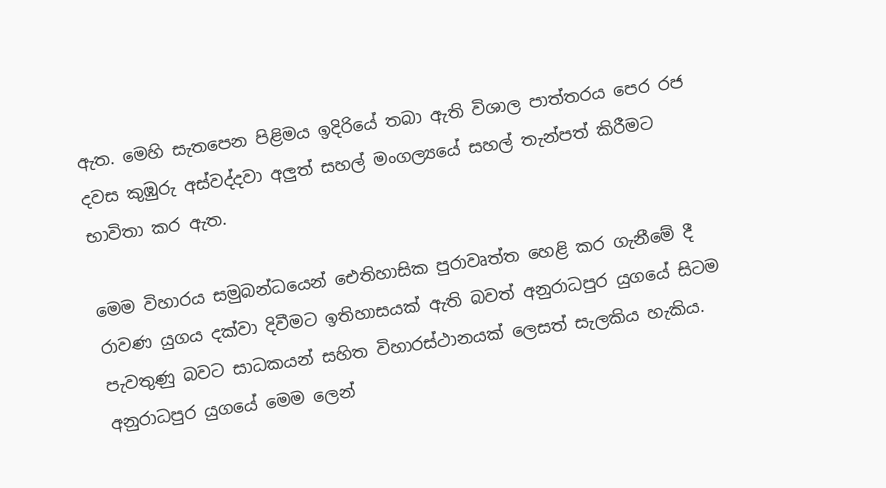ඇත. මෙහි සැතපෙන පිළිමය ඉදිරියේ තබා ඇති විශාල පාත්තරය පෙර රජ දවස කුඹුරු අස්වද්දවා අලුත් සහල් මංගල්‍යයේ සහල් තැන්පත් කිරීමට භාවිතා කර ඇත.

මෙම විහාරය සමුබන්ධයෙන් ඓතිහාසික පුරාවෘත්ත හෙළි කර ගැනීමේ දී රාවණ යුගය දක්වා දිවීමට ඉතිහාසයක් ඇති බවත් අනුරාධපුර යුගයේ සිටම පැවතුණු බවට සාධකයන් සහිත විහාරස්ථානයක් ලෙසත් සැලකිය හැකිය. අනුරාධපුර යුගයේ මෙම ලෙන්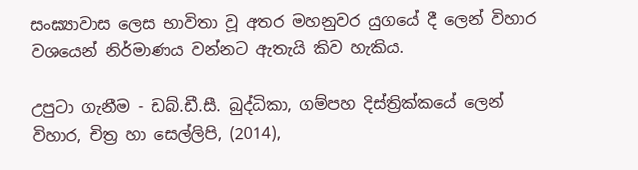සංඝ්‍යාවාස ලෙස භාවිතා වූ අතර මහනුවර යුගයේ දී ලෙන් විහාර වශයෙන් නිර්මාණය වන්නට ඇතැයි කිව හැකිය.

උපුටා ගැනීම - ඩබ්.ඩී.සී. බුද්ධිකා, ගම්පහ දිස්ත්‍රික්කයේ ලෙන් විහාර, චිත්‍ර හා සෙල්ලිපි, (2014),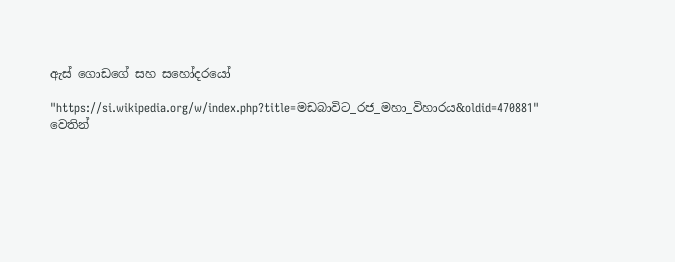ඇස් ගොඩගේ සහ සහෝදරයෝ

"https://si.wikipedia.org/w/index.php?title=මඩබාවිට_රජ_මහා_විහාරය&oldid=470881" වෙතින්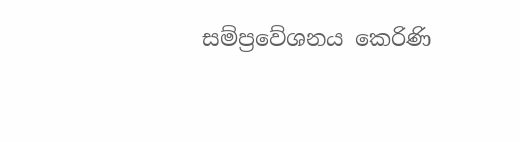සම්ප්‍රවේශනය කෙරිණි